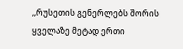,,რუსეთის გენერლებს შორის ყველაზე მეტად ერთი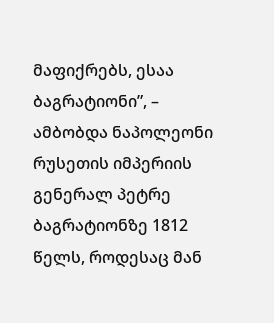მაფიქრებს, ესაა ბაგრატიონი”, – ამბობდა ნაპოლეონი რუსეთის იმპერიის გენერალ პეტრე ბაგრატიონზე 1812 წელს, როდესაც მან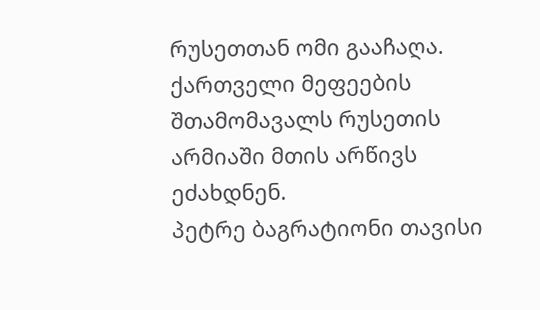რუსეთთან ომი გააჩაღა. ქართველი მეფეების შთამომავალს რუსეთის არმიაში მთის არწივს ეძახდნენ.
პეტრე ბაგრატიონი თავისი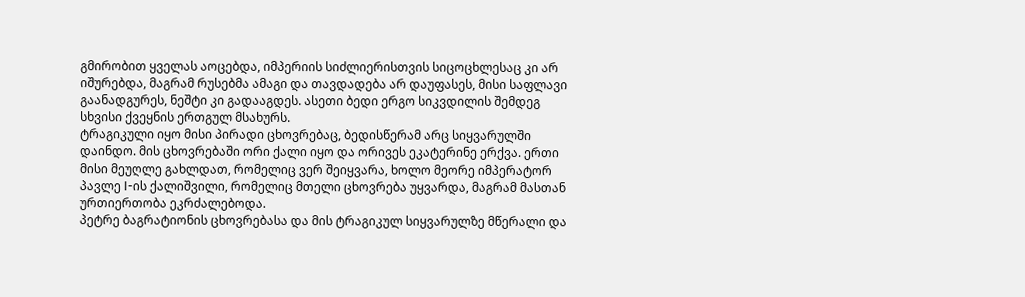გმირობით ყველას აოცებდა, იმპერიის სიძლიერისთვის სიცოცხლესაც კი არ იშურებდა, მაგრამ რუსებმა ამაგი და თავდადება არ დაუფასეს, მისი საფლავი გაანადგურეს, ნეშტი კი გადააგდეს. ასეთი ბედი ერგო სიკვდილის შემდეგ სხვისი ქვეყნის ერთგულ მსახურს.
ტრაგიკული იყო მისი პირადი ცხოვრებაც, ბედისწერამ არც სიყვარულში დაინდო. მის ცხოვრებაში ორი ქალი იყო და ორივეს ეკატერინე ერქვა. ერთი მისი მეუღლე გახლდათ, რომელიც ვერ შეიყვარა, ხოლო მეორე იმპერატორ პავლე I-ის ქალიშვილი, რომელიც მთელი ცხოვრება უყვარდა, მაგრამ მასთან ურთიერთობა ეკრძალებოდა.
პეტრე ბაგრატიონის ცხოვრებასა და მის ტრაგიკულ სიყვარულზე მწერალი და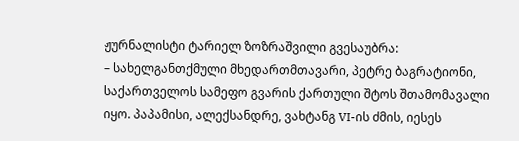ჟურნალისტი ტარიელ ზოზრაშვილი გვესაუბრა:
– სახელგანთქმული მხედართმთავარი, პეტრე ბაგრატიონი, საქართველოს სამეფო გვარის ქართული შტოს შთამომავალი იყო. პაპამისი, ალექსანდრე, ვახტანგ VI-ის ძმის, იესეს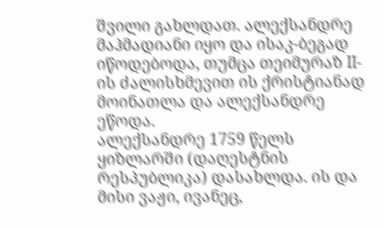შვილი გახლდათ. ალექსანდრე მაჰმადიანი იყო და ისაკ-ბეგად იწოდებოდა, თუმცა თეიმურაზ II-ის ძალისხმევით ის ქრისტიანად მოინათლა და ალექსანდრე ეწოდა.
ალექსანდრე 1759 წელს ყიზლარში (დაღესტნის რესპუბლიკა) დასახლდა. ის და მისი ვაჟი, ივანეც,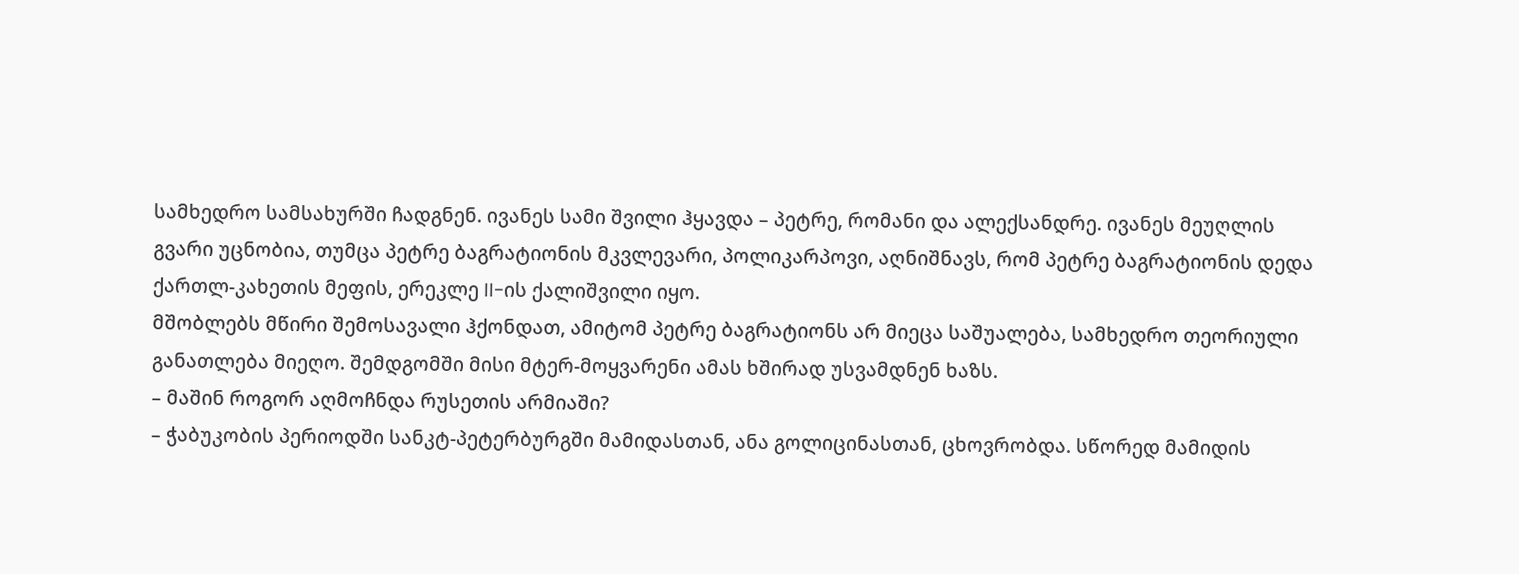სამხედრო სამსახურში ჩადგნენ. ივანეს სამი შვილი ჰყავდა – პეტრე, რომანი და ალექსანდრე. ივანეს მეუღლის გვარი უცნობია, თუმცა პეტრე ბაგრატიონის მკვლევარი, პოლიკარპოვი, აღნიშნავს, რომ პეტრე ბაგრატიონის დედა ქართლ-კახეთის მეფის, ერეკლე II-ის ქალიშვილი იყო.
მშობლებს მწირი შემოსავალი ჰქონდათ, ამიტომ პეტრე ბაგრატიონს არ მიეცა საშუალება, სამხედრო თეორიული განათლება მიეღო. შემდგომში მისი მტერ-მოყვარენი ამას ხშირად უსვამდნენ ხაზს.
– მაშინ როგორ აღმოჩნდა რუსეთის არმიაში?
– ჭაბუკობის პერიოდში სანკტ-პეტერბურგში მამიდასთან, ანა გოლიცინასთან, ცხოვრობდა. სწორედ მამიდის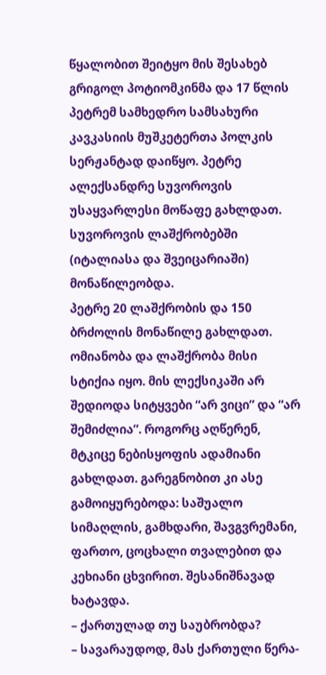წყალობით შეიტყო მის შესახებ გრიგოლ პოტიომკინმა და 17 წლის პეტრემ სამხედრო სამსახური კავკასიის მუშკეტერთა პოლკის სერჟანტად დაიწყო. პეტრე ალექსანდრე სუვოროვის უსაყვარლესი მოწაფე გახლდათ. სუვოროვის ლაშქრობებში (იტალიასა და შვეიცარიაში) მონაწილეობდა.
პეტრე 20 ლაშქრობის და 150 ბრძოლის მონაწილე გახლდათ. ომიანობა და ლაშქრობა მისი სტიქია იყო. მის ლექსიკაში არ შედიოდა სიტყვები “არ ვიცი” და “არ შემიძლია”. როგორც აღწერენ, მტკიცე ნებისყოფის ადამიანი გახლდათ. გარეგნობით კი ასე გამოიყურებოდა: საშუალო სიმაღლის, გამხდარი, შავგვრემანი, ფართო, ცოცხალი თვალებით და კეხიანი ცხვირით. შესანიშნავად ხატავდა.
– ქართულად თუ საუბრობდა?
– სავარაუდოდ, მას ქართული წერა-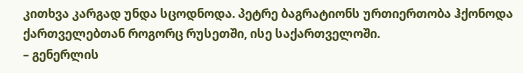კითხვა კარგად უნდა სცოდნოდა. პეტრე ბაგრატიონს ურთიერთობა ჰქონოდა ქართველებთან როგორც რუსეთში, ისე საქართველოში.
– გენერლის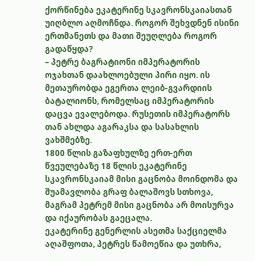ქორწინება ეკატერინე სკავრონსკაიასთან უიღბლო აღმოჩნდა. როგორ შეხვდნენ ისინი ერთმანეთს და მათი შეუღლება როგორ გადაწყდა?
– პეტრე ბაგრატიონი იმპერატორის ოჯახთან დაახლოებული პირი იყო. ის მეთაურობდა ეგერთა ლეიბ-გვარდიის ბატალიონს, რომელსაც იმპერატორის დაცვა ევალებოდა. რუსეთის იმპერატორს თან ახლდა აგარაკსა და სასახლის ვახშმებზე.
1800 წლის გაზაფხულზე ერთ-ერთ წვეულებაზე 18 წლის ეკატერინე სკავრონსკაიამ მისი გაცნობა მოინდომა და შუამავლობა გრაფ ბალაშოვს სთხოვა, მაგრამ პეტრემ მისი გაცნობა არ მოისურვა და იქაურობას გაეცალა.
ეკატერინე გენერლის ასეთმა საქციელმა აღაშფოთა, პეტრეს წამოეწია და უთხრა,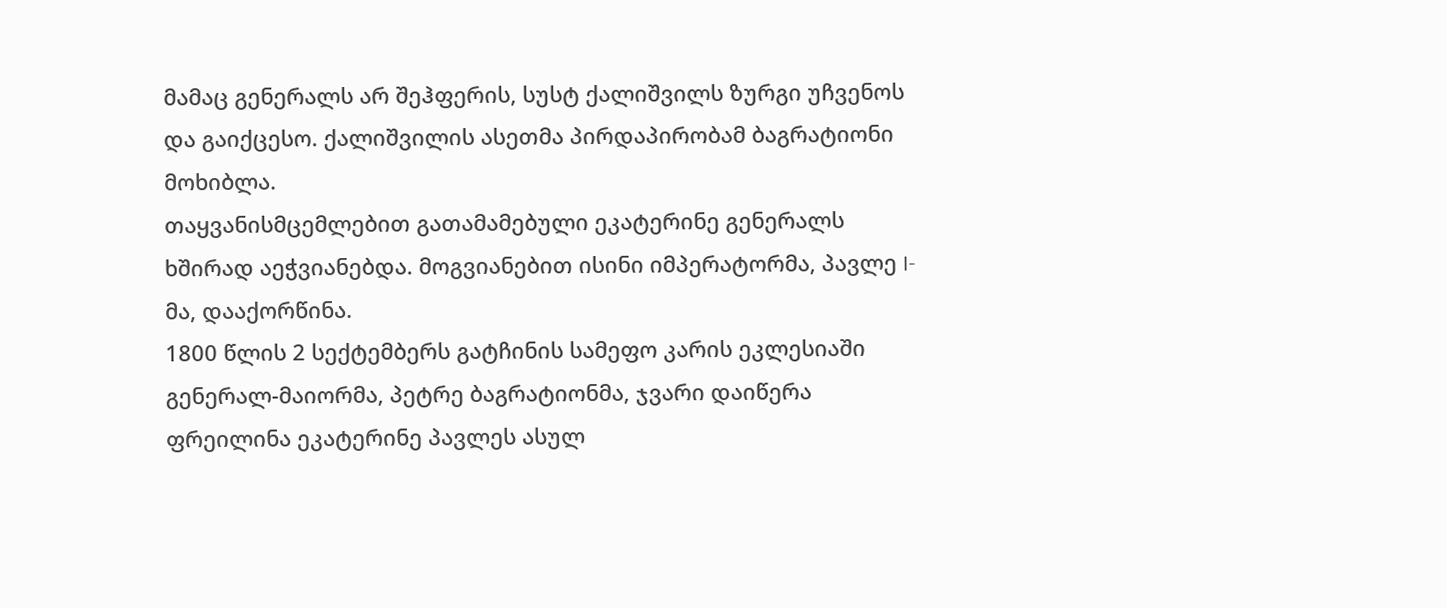მამაც გენერალს არ შეჰფერის, სუსტ ქალიშვილს ზურგი უჩვენოს და გაიქცესო. ქალიშვილის ასეთმა პირდაპირობამ ბაგრატიონი მოხიბლა.
თაყვანისმცემლებით გათამამებული ეკატერინე გენერალს ხშირად აეჭვიანებდა. მოგვიანებით ისინი იმპერატორმა, პავლე I-მა, დააქორწინა.
1800 წლის 2 სექტემბერს გატჩინის სამეფო კარის ეკლესიაში გენერალ-მაიორმა, პეტრე ბაგრატიონმა, ჯვარი დაიწერა ფრეილინა ეკატერინე პავლეს ასულ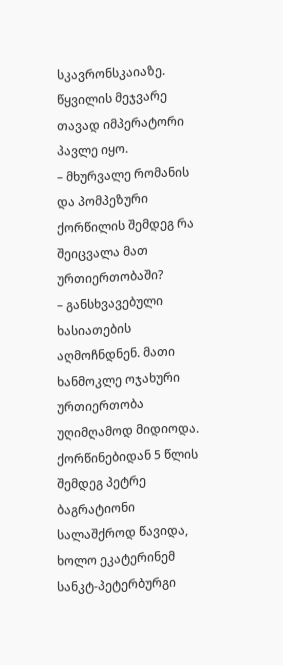სკავრონსკაიაზე. წყვილის მეჯვარე თავად იმპერატორი პავლე იყო.
– მხურვალე რომანის და პომპეზური ქორწილის შემდეგ რა შეიცვალა მათ ურთიერთობაში?
– განსხვავებული ხასიათების აღმოჩნდნენ. მათი ხანმოკლე ოჯახური ურთიერთობა უღიმღამოდ მიდიოდა. ქორწინებიდან 5 წლის შემდეგ პეტრე ბაგრატიონი სალაშქროდ წავიდა, ხოლო ეკატერინემ სანკტ-პეტერბურგი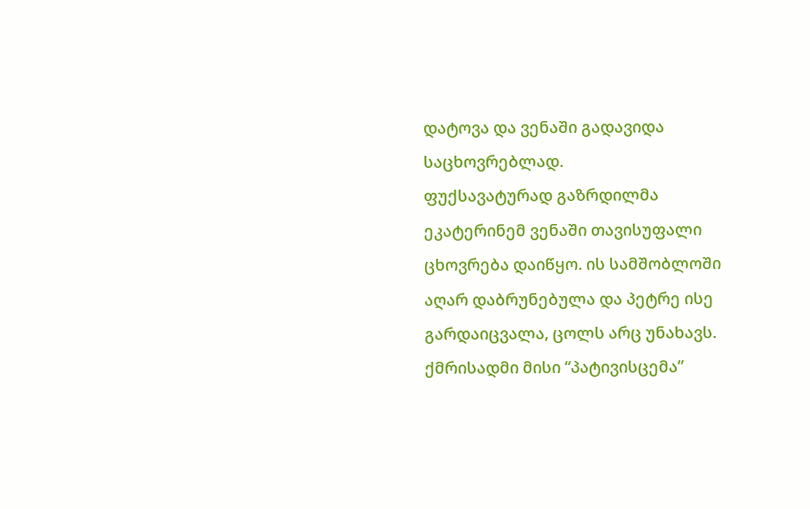დატოვა და ვენაში გადავიდა საცხოვრებლად.
ფუქსავატურად გაზრდილმა ეკატერინემ ვენაში თავისუფალი ცხოვრება დაიწყო. ის სამშობლოში აღარ დაბრუნებულა და პეტრე ისე გარდაიცვალა, ცოლს არც უნახავს. ქმრისადმი მისი “პატივისცემა”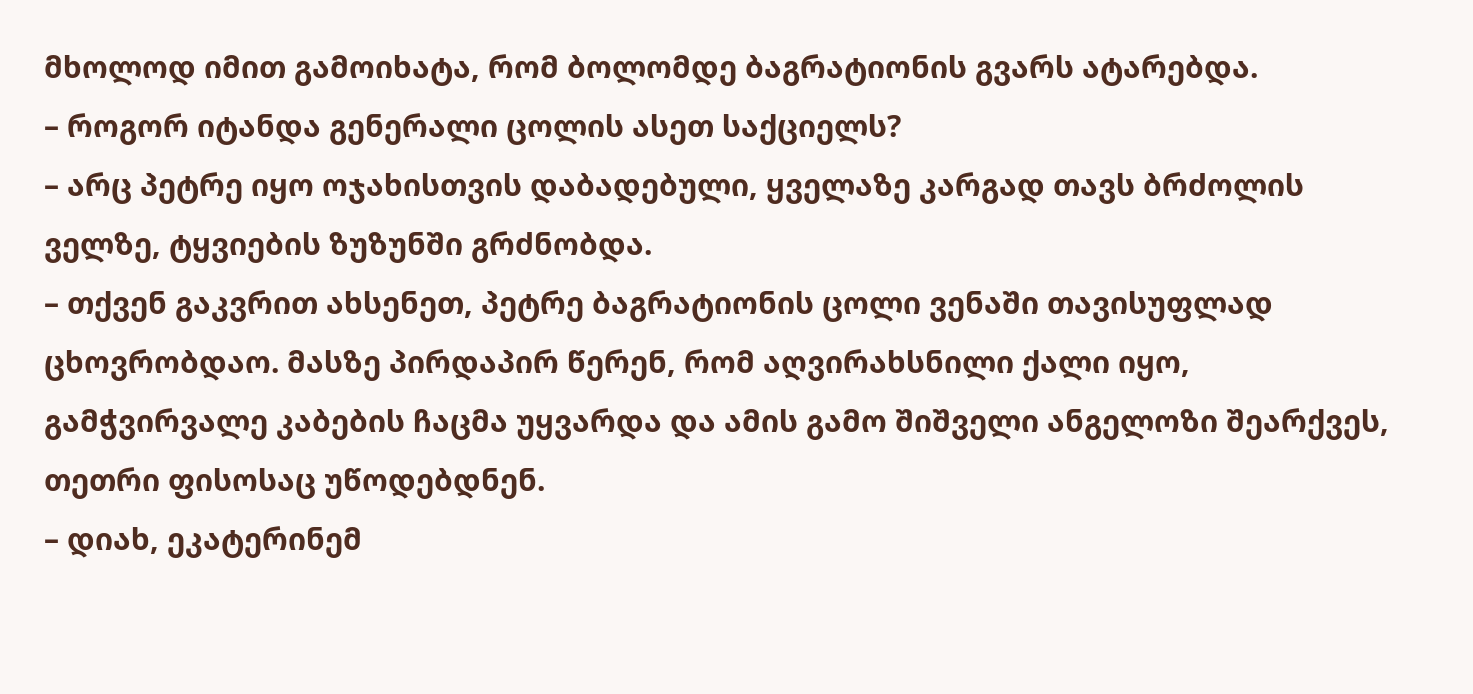მხოლოდ იმით გამოიხატა, რომ ბოლომდე ბაგრატიონის გვარს ატარებდა.
– როგორ იტანდა გენერალი ცოლის ასეთ საქციელს?
– არც პეტრე იყო ოჯახისთვის დაბადებული, ყველაზე კარგად თავს ბრძოლის ველზე, ტყვიების ზუზუნში გრძნობდა.
– თქვენ გაკვრით ახსენეთ, პეტრე ბაგრატიონის ცოლი ვენაში თავისუფლად ცხოვრობდაო. მასზე პირდაპირ წერენ, რომ აღვირახსნილი ქალი იყო, გამჭვირვალე კაბების ჩაცმა უყვარდა და ამის გამო შიშველი ანგელოზი შეარქვეს, თეთრი ფისოსაც უწოდებდნენ.
– დიახ, ეკატერინემ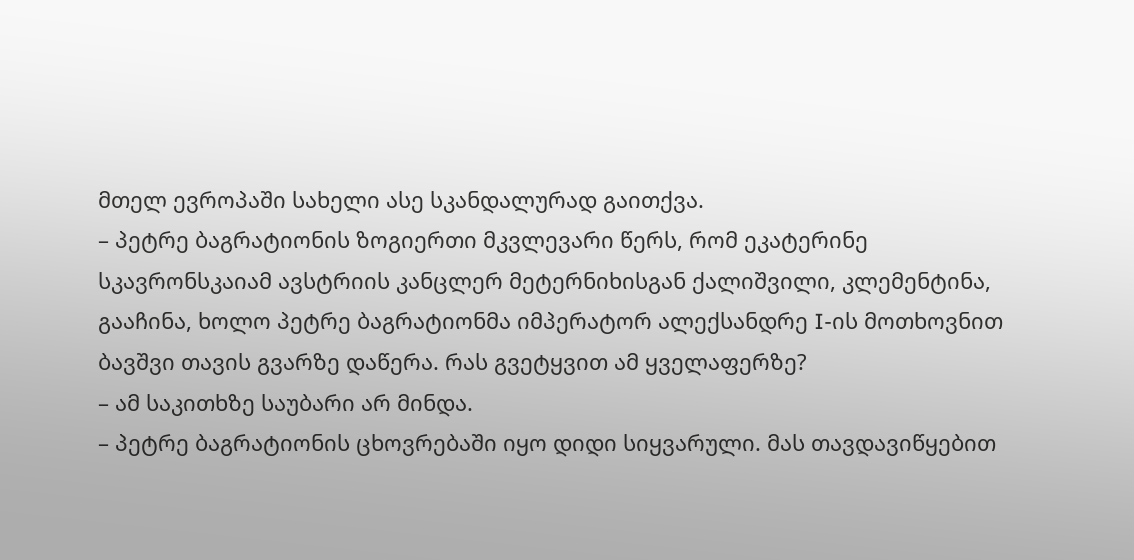მთელ ევროპაში სახელი ასე სკანდალურად გაითქვა.
– პეტრე ბაგრატიონის ზოგიერთი მკვლევარი წერს, რომ ეკატერინე სკავრონსკაიამ ავსტრიის კანცლერ მეტერნიხისგან ქალიშვილი, კლემენტინა, გააჩინა, ხოლო პეტრე ბაგრატიონმა იმპერატორ ალექსანდრე I-ის მოთხოვნით ბავშვი თავის გვარზე დაწერა. რას გვეტყვით ამ ყველაფერზე?
– ამ საკითხზე საუბარი არ მინდა.
– პეტრე ბაგრატიონის ცხოვრებაში იყო დიდი სიყვარული. მას თავდავიწყებით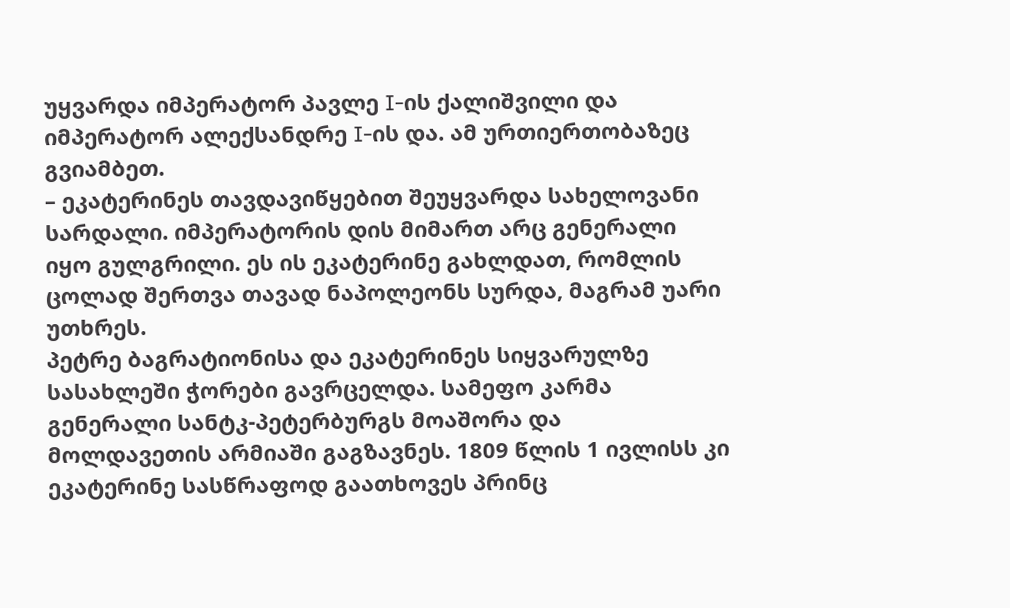უყვარდა იმპერატორ პავლე I-ის ქალიშვილი და იმპერატორ ალექსანდრე I-ის და. ამ ურთიერთობაზეც გვიამბეთ.
– ეკატერინეს თავდავიწყებით შეუყვარდა სახელოვანი სარდალი. იმპერატორის დის მიმართ არც გენერალი იყო გულგრილი. ეს ის ეკატერინე გახლდათ, რომლის ცოლად შერთვა თავად ნაპოლეონს სურდა, მაგრამ უარი უთხრეს.
პეტრე ბაგრატიონისა და ეკატერინეს სიყვარულზე სასახლეში ჭორები გავრცელდა. სამეფო კარმა გენერალი სანტკ-პეტერბურგს მოაშორა და მოლდავეთის არმიაში გაგზავნეს. 1809 წლის 1 ივლისს კი ეკატერინე სასწრაფოდ გაათხოვეს პრინც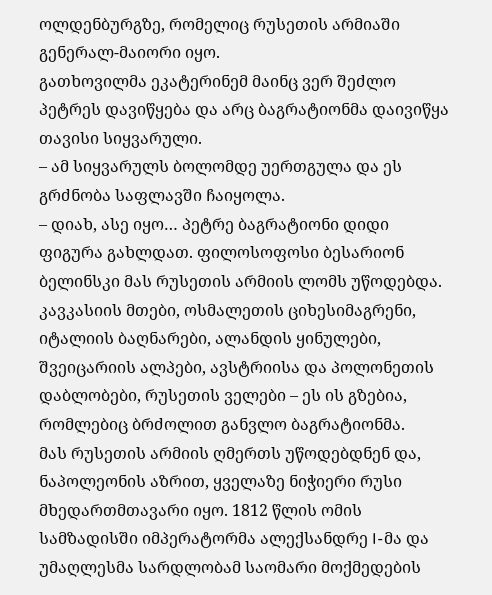ოლდენბურგზე, რომელიც რუსეთის არმიაში გენერალ-მაიორი იყო.
გათხოვილმა ეკატერინემ მაინც ვერ შეძლო პეტრეს დავიწყება და არც ბაგრატიონმა დაივიწყა თავისი სიყვარული.
– ამ სიყვარულს ბოლომდე უერთგულა და ეს გრძნობა საფლავში ჩაიყოლა.
– დიახ, ასე იყო… პეტრე ბაგრატიონი დიდი ფიგურა გახლდათ. ფილოსოფოსი ბესარიონ ბელინსკი მას რუსეთის არმიის ლომს უწოდებდა. კავკასიის მთები, ოსმალეთის ციხესიმაგრენი, იტალიის ბაღნარები, ალანდის ყინულები, შვეიცარიის ალპები, ავსტრიისა და პოლონეთის დაბლობები, რუსეთის ველები – ეს ის გზებია, რომლებიც ბრძოლით განვლო ბაგრატიონმა.
მას რუსეთის არმიის ღმერთს უწოდებდნენ და, ნაპოლეონის აზრით, ყველაზე ნიჭიერი რუსი მხედართმთავარი იყო. 1812 წლის ომის სამზადისში იმპერატორმა ალექსანდრე I-მა და უმაღლესმა სარდლობამ საომარი მოქმედების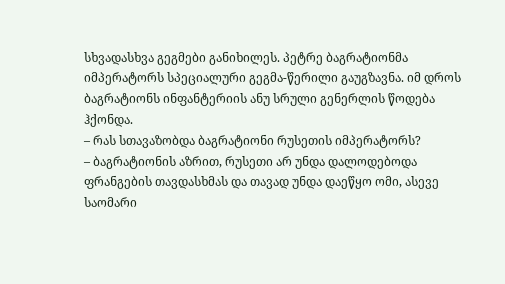სხვადასხვა გეგმები განიხილეს. პეტრე ბაგრატიონმა იმპერატორს სპეციალური გეგმა-წერილი გაუგზავნა. იმ დროს ბაგრატიონს ინფანტერიის ანუ სრული გენერლის წოდება ჰქონდა.
– რას სთავაზობდა ბაგრატიონი რუსეთის იმპერატორს?
– ბაგრატიონის აზრით, რუსეთი არ უნდა დალოდებოდა ფრანგების თავდასხმას და თავად უნდა დაეწყო ომი, ასევე საომარი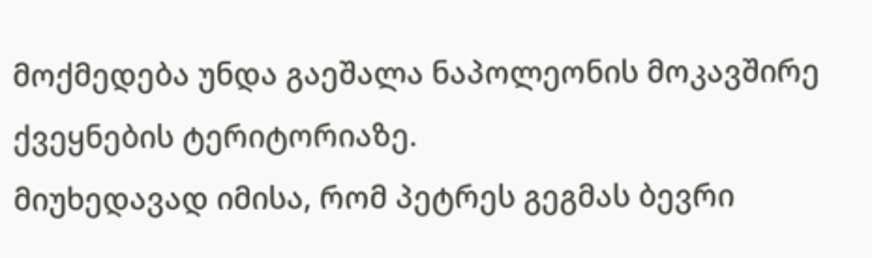მოქმედება უნდა გაეშალა ნაპოლეონის მოკავშირე ქვეყნების ტერიტორიაზე.
მიუხედავად იმისა, რომ პეტრეს გეგმას ბევრი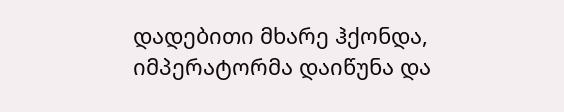დადებითი მხარე ჰქონდა, იმპერატორმა დაიწუნა და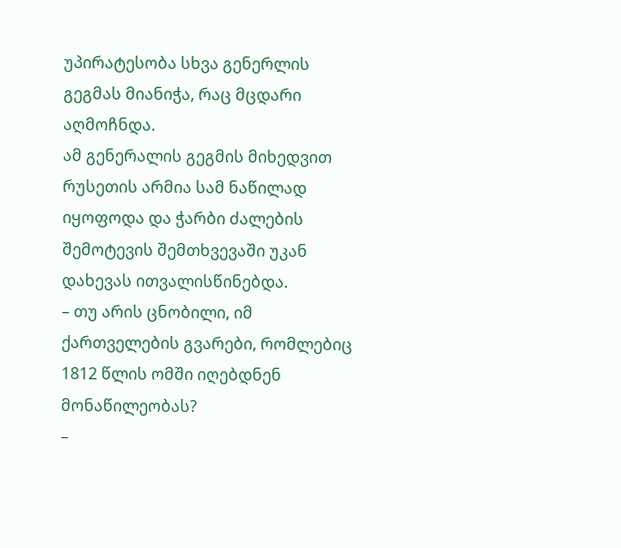უპირატესობა სხვა გენერლის გეგმას მიანიჭა, რაც მცდარი აღმოჩნდა.
ამ გენერალის გეგმის მიხედვით რუსეთის არმია სამ ნაწილად იყოფოდა და ჭარბი ძალების შემოტევის შემთხვევაში უკან დახევას ითვალისწინებდა.
– თუ არის ცნობილი, იმ ქართველების გვარები, რომლებიც 1812 წლის ომში იღებდნენ მონაწილეობას?
–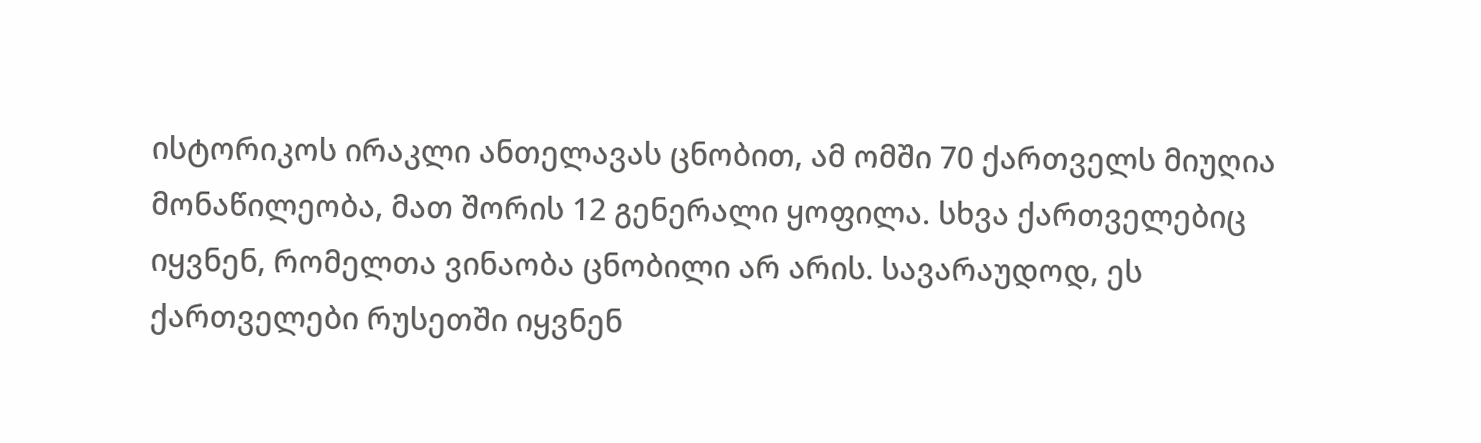ისტორიკოს ირაკლი ანთელავას ცნობით, ამ ომში 70 ქართველს მიუღია მონაწილეობა, მათ შორის 12 გენერალი ყოფილა. სხვა ქართველებიც იყვნენ, რომელთა ვინაობა ცნობილი არ არის. სავარაუდოდ, ეს ქართველები რუსეთში იყვნენ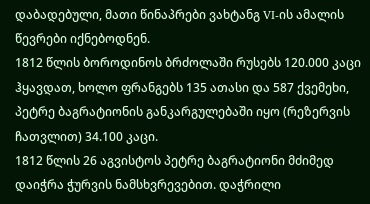დაბადებული, მათი წინაპრები ვახტანგ VI-ის ამალის წევრები იქნებოდნენ.
1812 წლის ბოროდინოს ბრძოლაში რუსებს 120.000 კაცი ჰყავდათ, ხოლო ფრანგებს 135 ათასი და 587 ქვემეხი, პეტრე ბაგრატიონის განკარგულებაში იყო (რეზერვის ჩათვლით) 34.100 კაცი.
1812 წლის 26 აგვისტოს პეტრე ბაგრატიონი მძიმედ დაიჭრა ჭურვის ნამსხვრევებით. დაჭრილი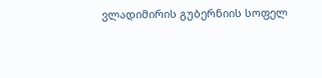ვლადიმირის გუბერნიის სოფელ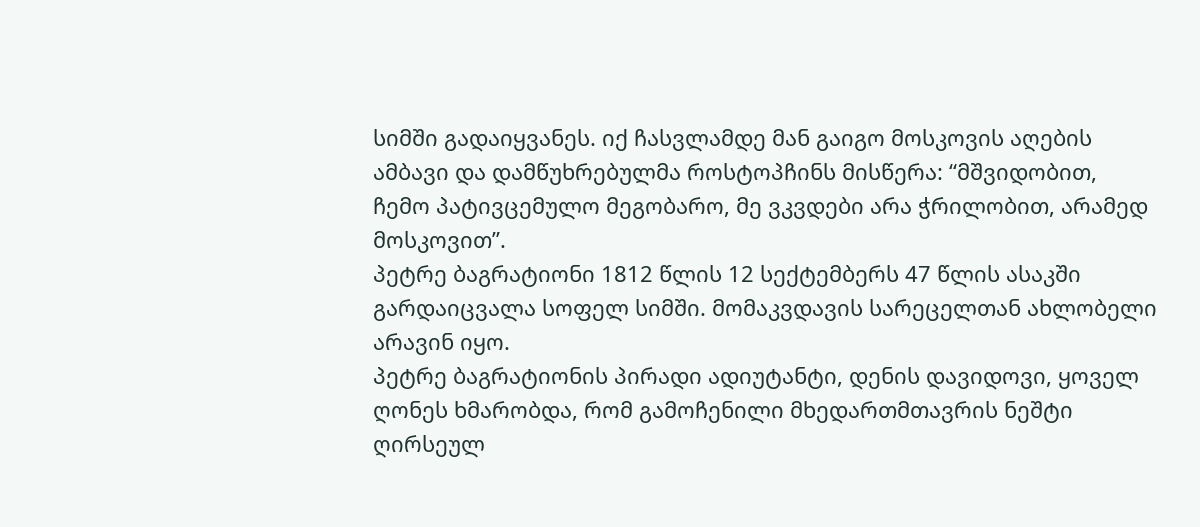სიმში გადაიყვანეს. იქ ჩასვლამდე მან გაიგო მოსკოვის აღების ამბავი და დამწუხრებულმა როსტოპჩინს მისწერა: “მშვიდობით, ჩემო პატივცემულო მეგობარო, მე ვკვდები არა ჭრილობით, არამედ მოსკოვით”.
პეტრე ბაგრატიონი 1812 წლის 12 სექტემბერს 47 წლის ასაკში გარდაიცვალა სოფელ სიმში. მომაკვდავის სარეცელთან ახლობელი არავინ იყო.
პეტრე ბაგრატიონის პირადი ადიუტანტი, დენის დავიდოვი, ყოველ ღონეს ხმარობდა, რომ გამოჩენილი მხედართმთავრის ნეშტი ღირსეულ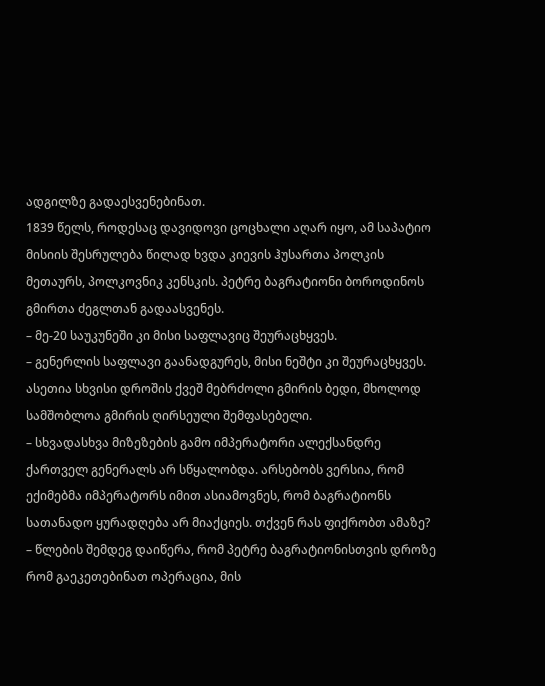ადგილზე გადაესვენებინათ.
1839 წელს, როდესაც დავიდოვი ცოცხალი აღარ იყო, ამ საპატიო მისიის შესრულება წილად ხვდა კიევის ჰუსართა პოლკის მეთაურს, პოლკოვნიკ კენსკის. პეტრე ბაგრატიონი ბოროდინოს გმირთა ძეგლთან გადაასვენეს.
– მე-20 საუკუნეში კი მისი საფლავიც შეურაცხყვეს.
– გენერლის საფლავი გაანადგურეს, მისი ნეშტი კი შეურაცხყვეს. ასეთია სხვისი დროშის ქვეშ მებრძოლი გმირის ბედი, მხოლოდ სამშობლოა გმირის ღირსეული შემფასებელი.
– სხვადასხვა მიზეზების გამო იმპერატორი ალექსანდრე ქართველ გენერალს არ სწყალობდა. არსებობს ვერსია, რომ ექიმებმა იმპერატორს იმით ასიამოვნეს, რომ ბაგრატიონს სათანადო ყურადღება არ მიაქციეს. თქვენ რას ფიქრობთ ამაზე?
– წლების შემდეგ დაიწერა, რომ პეტრე ბაგრატიონისთვის დროზე რომ გაეკეთებინათ ოპერაცია, მის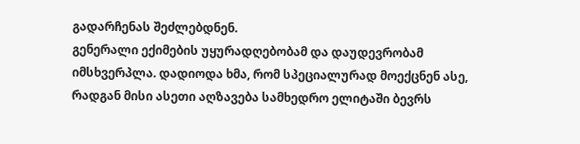გადარჩენას შეძლებდნენ.
გენერალი ექიმების უყურადღებობამ და დაუდევრობამ იმსხვერპლა. დადიოდა ხმა, რომ სპეციალურად მოექცნენ ასე, რადგან მისი ასეთი აღზავება სამხედრო ელიტაში ბევრს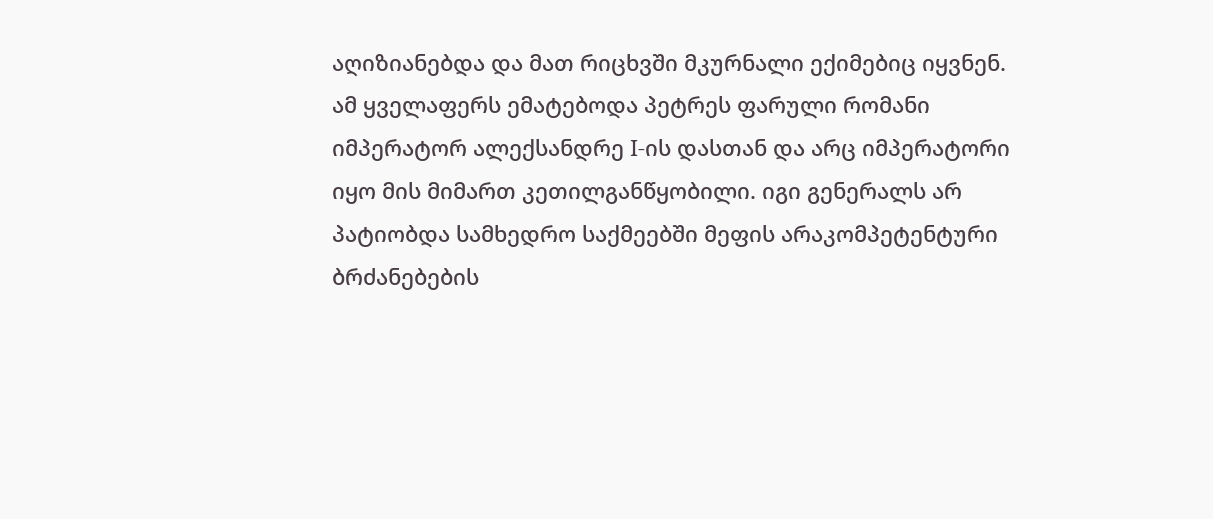აღიზიანებდა და მათ რიცხვში მკურნალი ექიმებიც იყვნენ.
ამ ყველაფერს ემატებოდა პეტრეს ფარული რომანი იმპერატორ ალექსანდრე I-ის დასთან და არც იმპერატორი იყო მის მიმართ კეთილგანწყობილი. იგი გენერალს არ პატიობდა სამხედრო საქმეებში მეფის არაკომპეტენტური ბრძანებების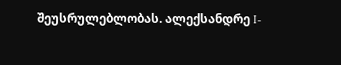შეუსრულებლობას. ალექსანდრე I-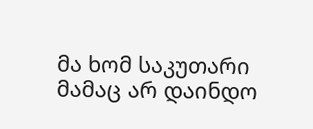მა ხომ საკუთარი მამაც არ დაინდო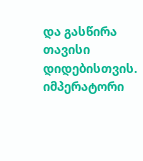და გასწირა თავისი დიდებისთვის. იმპერატორი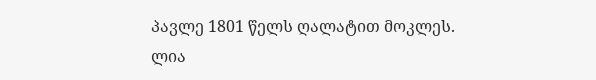პავლე 1801 წელს ღალატით მოკლეს.
ლია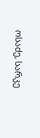ოსაძე, სარკე